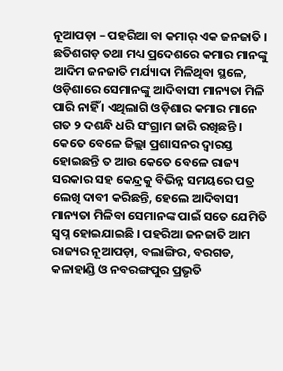ନୂଆପଡ଼ା – ପହରିଆ ବା କମାର୍ ଏକ ଜନଜାତି । ଛତିଶଗଡ଼ ତଥା ମଧ୍ୟ ପ୍ରଦେଶରେ କମାର ମାନଙ୍କୁ ଆଦିମ ଜନଜାତି ମର୍ଯ୍ୟାଦା ମିଳିଥିବା ସ୍ଥଳେ, ଓଡ଼ିଶାରେ ସେମାନଙ୍କୁ ଆଦିବାସୀ ମାନ୍ୟତା ମିଳି ପାରି ନାହିଁ । ଏଥିଲାଗି ଓଡ଼ିଶାର କମାର ମାନେ ଗତ ୨ ଦଶନ୍ଧି ଧରି ସଂଗ୍ରାମ ଜାରି ରଖିଛନ୍ତି । କେତେ ବେଳେ ଜିଲ୍ଲା ପ୍ରଶାସନର ଦ୍ୱାରସ୍ତ ହୋଇଛନ୍ତି ତ ଆଉ କେତେ ବେଳେ ରାଜ୍ୟ ସରକାର ସହ କେନ୍ଦ୍ରକୁ ବିଭିନ୍ନ ସମୟରେ ପତ୍ର ଲେଖି ଦାବୀ କରିଛନ୍ତି, ହେଲେ ଆଦିବାସୀ ମାନ୍ୟତା ମିଳିବା ସେମାନଙ୍କ ପାଇଁ ସତେ ଯେମିତି ସ୍ୱପ୍ନ ହୋଇଯାଇଛି । ପହରିଆ ଜନଜାତି ଆମ ରାଜ୍ୟର ନୂଆପଡ଼ା, ବଲାଙ୍ଗିର, ବରଗଡ, କଳାହାଣ୍ଡି ଓ ନବରଙ୍ଗପୁର ପ୍ରଭୃତି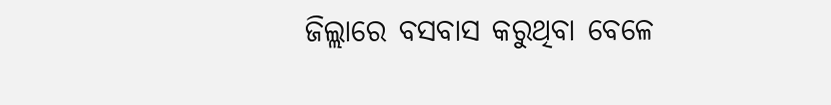ଜିଲ୍ଲାରେ ବସବାସ କରୁଥିବା ବେଳେ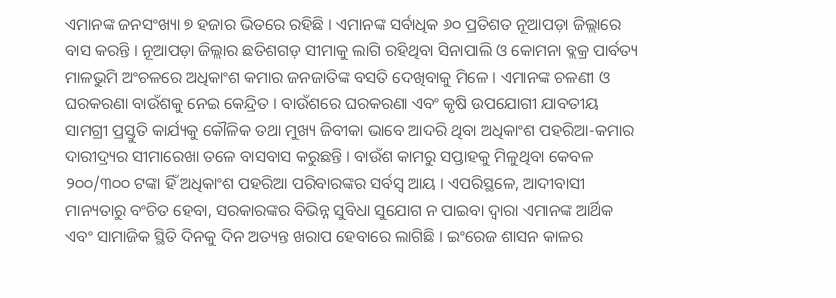ଏମାନଙ୍କ ଜନସଂଖ୍ୟା ୭ ହଜାର ଭିତରେ ରହିଛି । ଏମାନଙ୍କ ସର୍ବାଧିକ ୬୦ ପ୍ରତିଶତ ନୂଆପଡ଼ା ଜିଲ୍ଲାରେ ବାସ କରନ୍ତି । ନୂଆପଡ଼ା ଜିଲ୍ଲାର ଛତିଶଗଡ଼ ସୀମାକୁ ଲାଗି ରହିଥିବା ସିନାପାଲି ଓ କୋମନା ବ୍ଲକ୍ର ପାର୍ବତ୍ୟ ମାଳଭୁମି ଅଂଚଳରେ ଅଧିକାଂଶ କମାର ଜନଜାତିଙ୍କ ବସତି ଦେଖିବାକୁ ମିଳେ । ଏମାନଙ୍କ ଚଳଣୀ ଓ ଘରକରଣା ବାଉଁଶକୁ ନେଇ କେନ୍ଦ୍ରିତ । ବାଉଁଶରେ ଘରକରଣା ଏବଂ କୃଷି ଉପଯୋଗୀ ଯାବତୀୟ ସାମଗ୍ରୀ ପ୍ରସ୍ତୁତି କାର୍ଯ୍ୟକୁ କୌଳିକ ତଥା ମୁଖ୍ୟ ଜିବୀକା ଭାବେ ଆଦରି ଥିବା ଅଧିକାଂଶ ପହରିଆ-କମାର ଦାରୀଦ୍ର୍ୟର ସୀମାରେଖା ତଳେ ବାସବାସ କରୁଛନ୍ତି । ବାଉଁଶ କାମରୁ ସପ୍ତାହକୁ ମିଳୁଥିବା କେବଳ ୨୦୦/୩୦୦ ଟଙ୍କା ହିଁ ଅଧିକାଂଶ ପହରିଆ ପରିବାରଙ୍କର ସର୍ବସ୍ୱ ଆୟ । ଏପରିସ୍ଥଳେ, ଆଦୀବାସୀ ମାନ୍ୟତାରୁ ବଂଚିତ ହେବା, ସରକାରଙ୍କର ବିଭିନ୍ନ ସୁବିଧା ସୁଯୋଗ ନ ପାଇବା ଦ୍ୱାରା ଏମାନଙ୍କ ଆର୍ଥିକ ଏବଂ ସାମାଜିକ ସ୍ଥିତି ଦିନକୁ ଦିନ ଅତ୍ୟନ୍ତ ଖରାପ ହେବାରେ ଲାଗିଛି । ଇଂରେଜ ଶାସନ କାଳର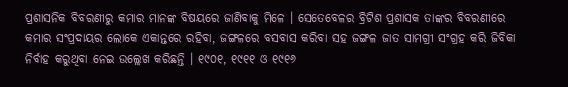ପ୍ରଶାସନିକ ବିବରଣୀରୁ କମାର ମାନଙ୍କ ବିଷୟରେ ଜାଣିବାକୁ ମିଳେ । ସେତେବେଳର ବ୍ରିଟିଶ ପ୍ରଶାସକ ତାଙ୍କର ବିବରଣୀରେ କମାର ସଂପ୍ରଦାୟର ଲୋକେ ଏକାନ୍ତରେ ରହିବା, ଜଙ୍ଗଳରେ ବସବାସ କରିବା ସହ ଜଙ୍ଗଳ ଜାତ ସାମଗ୍ରୀ ସଂଗ୍ରହ କରି ଜିବିକା ନିର୍ବାହ କରୁଥିବା ନେଇ ଉଲ୍ଲେଖ କରିଛନ୍ତି । ୧୯୦୧, ୧୯୧୧ ଓ ୧୯୧୬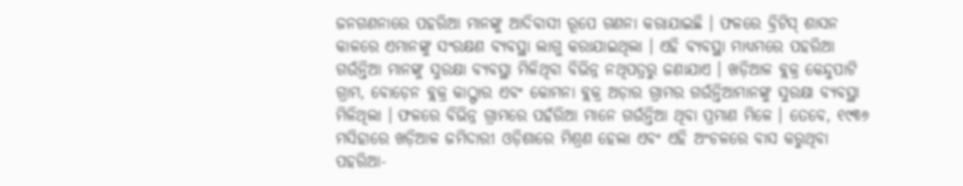ଜନଗଣନାରେ ପହରିଆ ମାନଙ୍କୁ ଆଦିବାସୀ ରୂପେ ଗଣନା କରାଯାଇଛି । ଫଳରେ ବ୍ରିଟିସ୍ ଶାସନ କାଳରେ ଏମାନଙ୍କୁ ସଂରକ୍ଷଣ ବ୍ୟବସ୍ଥା ଲାଗୁ କରାଯାଇଥିଲା । ଏହି ବ୍ୟବସ୍ଥା ମାଧ୍ୟମରେ ପହରିଆ ଗଉଁନ୍ତିଆ ମାନଙ୍କୁ ସୁରକ୍ଷା ବ୍ୟବସ୍ଥା ମିଳିଥିବା ବିଭିନ୍ନ ନଥିପତ୍ରରୁ ଜଣାଯାଏ । ଖଡ଼ିଆଳ ବ୍ଲକ୍ର କେନ୍ଦୁପାଟି ଗ୍ରାମ, ବୋଡ଼େନ ବ୍ଲକ୍ର କାଠ୍ଫାର ଏବଂ କୋମନା ବ୍ଲକ୍ର ଅଡ଼ାର ଗ୍ରାମର ଗଉଁନ୍ତିଆମାନଙ୍କୁ ସୁରକ୍ଷା ବ୍ୟବସ୍ଥା ମିଳିଥିଲା । ଫଳରେ ବିଭିନ୍ନ ଗ୍ରାମରେ ପହଁରିଆ ମାନେ ଗଉଁନ୍ତିଆ ଥିବା ପ୍ରମାଣ ମିଳେ । ତେବେ, ୧୯୩୬ ମସିହାରେ ଖଡ଼ିଆଳ ଜମିଦାରୀ ଓଡ଼ିଶାରେ ମିଶ୍ରଣ ହେଲା ଏବଂ ଏହି ଅଂଚଳରେ ବାସ କରୁଥିବା ପହରିଆ-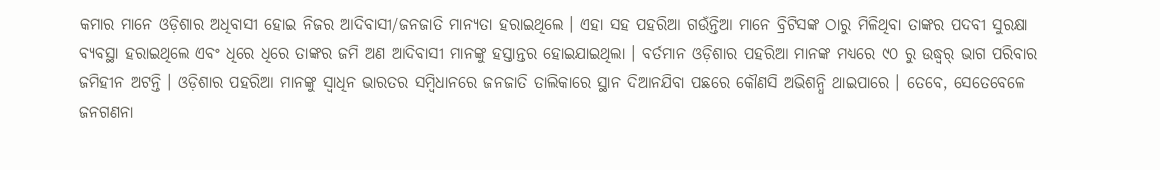କମାର ମାନେ ଓଡ଼ିଶାର ଅଧିବାସୀ ହୋଇ ନିଜର ଆଦିବାସୀ/ଜନଜାତି ମାନ୍ୟତା ହରାଇଥିଲେ । ଏହା ସହ ପହରିଆ ଗଉଁନ୍ତିଆ ମାନେ ବ୍ରିଟିସଙ୍କ ଠାରୁ ମିଳିଥିବା ତାଙ୍କର ପଦବୀ ସୁରକ୍ଷା ବ୍ୟବସ୍ଥା ହରାଇଥିଲେ ଏବଂ ଧିରେ ଧିରେ ତାଙ୍କର ଜମି ଅଣ ଆଦିବାସୀ ମାନଙ୍କୁ ହସ୍ତାନ୍ତର ହୋଇଯାଇଥିଲା । ବର୍ତମାନ ଓଡ଼ିଶାର ପହରିଆ ମାନଙ୍କ ମଧ୍ୟରେ ୯୦ ରୁ ଉଦ୍ଧ୍ୱର୍ ଭାଗ ପରିବାର ଜମିହୀନ ଅଟନ୍ତି । ଓଡ଼ିଶାର ପହରିଆ ମାନଙ୍କୁ ସ୍ୱାଧିନ ଭାରତର ସମ୍ବିଧାନରେ ଜନଜାତି ତାଲିକାରେ ସ୍ଥାନ ଦିଆନଯିବା ପଛରେ କୌଣସି ଅଭିଶନ୍ଧି ଥାଇପାରେ । ତେବେ, ସେତେବେଳେ ଜନଗଣନା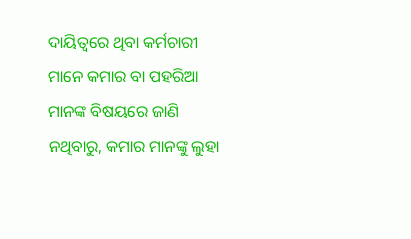ଦାୟିତ୍ୱରେ ଥିବା କର୍ମଚାରୀ ମାନେ କମାର ବା ପହରିଆ ମାନଙ୍କ ବିଷୟରେ ଜାଣି ନଥିବାରୁ, କମାର ମାନଙ୍କୁ ଲୁହା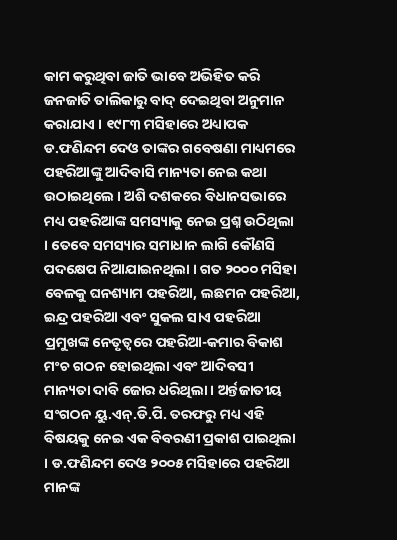କାମ କରୁଥିବା ଜାତି ଭାବେ ଅଭିହିତ କରି ଜନଜାତି ତାଲିକାରୁ ବାଦ୍ ଦେଇଥିବା ଅନୁମାନ କରାଯାଏ । ୧୯୮୩ ମସିହାରେ ଅଧ୍ୟାପକ ଡ.ଫଣିନ୍ଦମ ଦେଓ ତାଙ୍କର ଗବେଷଣା ମାଧ୍ୟମରେ ପହରିଆଙ୍କୁ ଆଦିବାସି ମାନ୍ୟତା ନେଇ କଥା ଉଠାଇଥିଲେ । ଅଶି ଦଶକରେ ବିଧାନସଭାରେ ମଧ୍ୟ ପହରିଆଙ୍କ ସମସ୍ୟାକୁ ନେଇ ପ୍ରଶ୍ନ ଉଠିଥିଲା । ତେବେ ସମସ୍ୟାର ସମାଧାନ ଲାଗି କୌଣସି ପଦକ୍ଷେପ ନିଆଯାଇନଥିଲା । ଗତ ୨୦୦୦ ମସିହା ବେଳକୁ ଘନଶ୍ୟାମ ପହରିଆ, ଲଛମନ ପହରିଆ, ଇନ୍ଦ୍ର ପହରିଆ ଏବଂ ସୁକଲ ସାଏ ପହରିଆ ପ୍ରମୁଖଙ୍କ ନେତୃତ୍ୱରେ ପହରିଆ-କମାର ବିକାଶ ମଂଚ ଗଠନ ହୋଇଥିଲା ଏବଂ ଆଦିବସୀ ମାନ୍ୟତା ଦାବି ଜୋର ଧରିଥିଲା । ଅର୍ନ୍ତଜାତୀୟ ସଂଗଠନ ୟୁ.ଏନ୍.ଡି.ପି. ତରଫରୁ ମଧ୍ୟ ଏହି ବିଷୟକୁ ନେଇ ଏକ ବିବରଣୀ ପ୍ରକାଶ ପାଇଥିଲା । ଡ.ଫଣିନ୍ଦମ ଦେଓ ୨୦୦୫ ମସିହାରେ ପହରିଆ ମାନଙ୍କ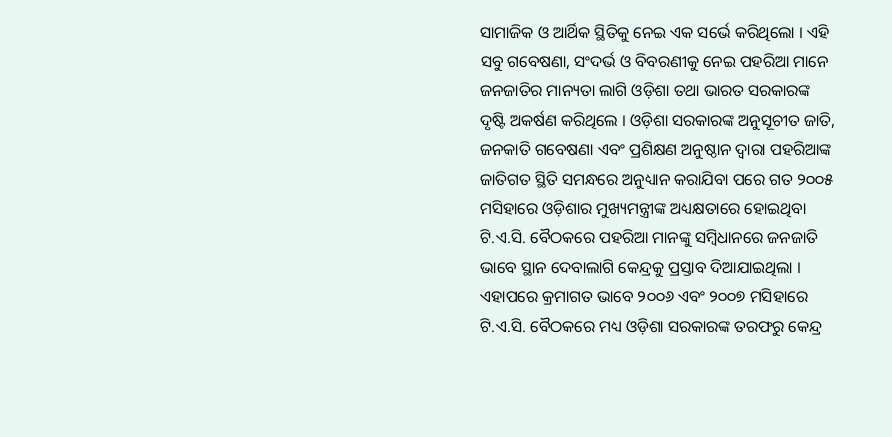ସାମାଜିକ ଓ ଆର୍ଥିକ ସ୍ଥିତିକୁ ନେଇ ଏକ ସର୍ଭେ କରିଥିଲୋ । ଏହି ସବୁ ଗବେଷଣା, ସଂଦର୍ଭ ଓ ବିବରଣୀକୁ ନେଇ ପହରିଆ ମାନେ ଜନଜାତିର ମାନ୍ୟତା ଲାଗି ଓଡ଼ିଶା ତଥା ଭାରତ ସରକାରଙ୍କ ଦୃଷ୍ଟି ଅକର୍ଷଣ କରିଥିଲେ । ଓଡ଼ିଶା ସରକାରଙ୍କ ଅନୁସୂଚୀତ ଜାତି, ଜନକାତି ଗବେଷଣା ଏବଂ ପ୍ରଶିକ୍ଷଣ ଅନୁଷ୍ଠାନ ଦ୍ୱାରା ପହରିଆଙ୍କ ଜାତିଗତ ସ୍ଥିତି ସମନ୍ଧରେ ଅନୁଧ୍ୟାନ କରାଯିବା ପରେ ଗତ ୨୦୦୫ ମସିହାରେ ଓଡ଼ିଶାର ମୁଖ୍ୟମନ୍ତ୍ରୀଙ୍କ ଅଧ୍ୟକ୍ଷତାରେ ହୋଇଥିବା ଟି.ଏ.ସି. ବୈଠକରେ ପହରିଆ ମାନଙ୍କୁ ସମ୍ବିଧାନରେ ଜନଜାତି ଭାବେ ସ୍ଥାନ ଦେବାଲାଗି କେନ୍ଦ୍ରକୁ ପ୍ରସ୍ତାବ ଦିଆଯାଇଥିଲା । ଏହାପରେ କ୍ରମାଗତ ଭାବେ ୨୦୦୬ ଏବଂ ୨୦୦୭ ମସିହାରେ ଟି.ଏ.ସି. ବୈଠକରେ ମଧ୍ୟ ଓଡ଼ିଶା ସରକାରଙ୍କ ତରଫରୁ କେନ୍ଦ୍ର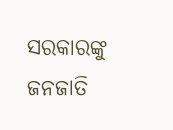ସରକାରଙ୍କୁ ଜନଜାତି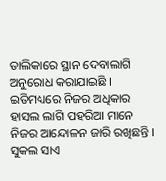ତାଲିକାରେ ସ୍ଥାନ ଦେବାଲାଗି ଅନୁରୋଧ କରାଯାଇଛି । ଇତିମଧ୍ୟରେ ନିଜର ଅଧିକାର ହାସଲ ଲାଗି ପହରିଆ ମାନେ ନିଜର ଆନ୍ଦୋଳନ ଜାରି ରଖିଛନ୍ତି । ସୁକଲ ସାଏ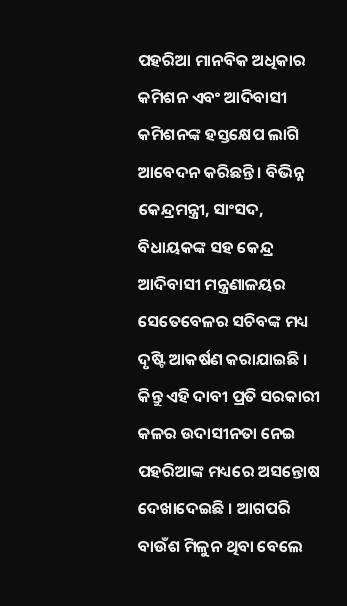ପହରିଆ ମାନବିକ ଅଧିକାର କମିଶନ ଏବଂ ଆଦିବାସୀ କମିଶନଙ୍କ ହସ୍ତକ୍ଷେପ ଲାଗି ଆବେଦନ କରିଛନ୍ତି । ବିଭିନ୍ନ କେନ୍ଦ୍ରମନ୍ତ୍ରୀ, ସାଂସଦ, ବିଧାୟକଙ୍କ ସହ କେନ୍ଦ୍ର ଆଦିବାସୀ ମନ୍ତ୍ରଣାଳୟର ସେତେବେଳର ସଚିବଙ୍କ ମଧ୍ୟ ଦୃଷ୍ଟି ଆକର୍ଷଣ କରାଯାଇଛି । କିନ୍ତୁ ଏହି ଦାବୀ ପ୍ରତି ସରକାରୀ କଳର ଉଦାସୀନତା ନେଇ ପହରିଆଙ୍କ ମଧ୍ୟରେ ଅସନ୍ତୋଷ ଦେଖାଦେଇଛି । ଆଗପରି ବାଉଁଶ ମିଳୁନ ଥିବା ବେଲେ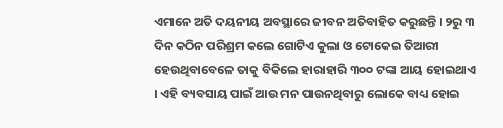ଏମାନେ ଅତି ଦୟନୀୟ ଅବସ୍ଥାରେ ଜୀବନ ଅତିବାହିତ କରୁଛନ୍ତି । ୨ରୁ ୩ ଦିନ କଠିନ ପରିଶ୍ରମ କଲେ ଗୋଟିଏ କୁଲା ଓ ଟୋକେଇ ତିଆରୀ ହେଉଥିବାବେଳେ ତାକୁ ବିକିଲେ ହାରାହାରି ୩୦୦ ଟଙ୍କା ଆୟ ହୋଇଥାଏ । ଏହି ବ୍ୟବସାୟ ପାଇଁ ଆଉ ମନ ପାଉନଥିବାରୁ ଲୋକେ ବାଧ୍ୟ ହୋଇ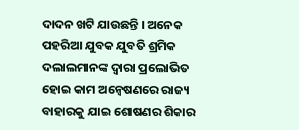ଦାଦନ ଖଟି ଯାଉଛନ୍ତି । ଅନେକ ପହରିଆ ଯୁବକ ଯୁବତି ଶ୍ରମିକ ଦଲାଲମାନଙ୍କ ଦ୍ୱାରା ପ୍ରଲୋଭିତ ହୋଇ କାମ ଅନ୍ୱେଷଣରେ ରାଜ୍ୟ ବାହାରକୁ ଯାଇ ଶୋଷଣର ଶିକାର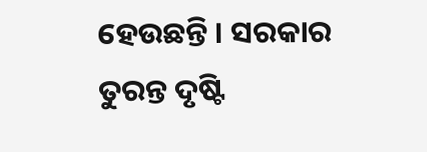ହେଉଛନ୍ତି । ସରକାର ତୁରନ୍ତ ଦୃଷ୍ଟି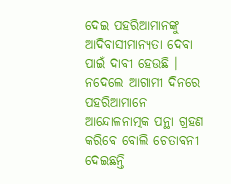ଦେଇ ପହରିଆମାନଙ୍କୁ ଆଦିବାସୀମାନ୍ୟତା ଦେବା ପାଇଁ ଦାବୀ ହେଉଛି । ନଦେଲେ ଆଗାମୀ ଦିନରେ ପହରିଆମାନେ ଆନ୍ଦୋଳନାତ୍ମକ ପନ୍ଥା ଗ୍ରହଣ କରିବେ ବୋଲି ଚେତାବନୀ ଦେଇଛନ୍ତି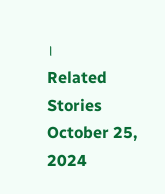।
Related Stories
October 25, 2024